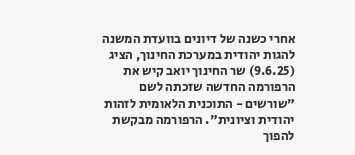אחרי כשנה של דיונים בוועדת המשנה להגות יהודית במערכת החינוך, הציג (9.6.25) שר החינוך יואב קיש את הרפורמה החדשה שזכתה לשם "שורשים - התוכנית הלאומית לזהות יהודית וציונית". הרפורמה מבקשת להפוך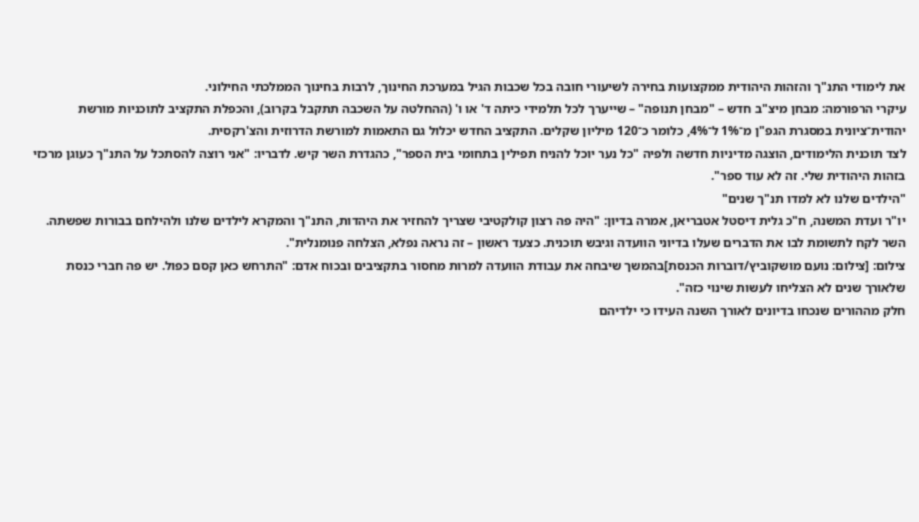את לימודי התנ"ך והזהות היהודית ממקצועות בחירה לשיעורי חובה בכל שכבות הגיל במערכת החינוך, לרבות בחינוך הממלכתי החילוני.
עיקרי הרפורמה: מבחן מיצ"ב חדש – "מבחן תנופה" – שייערך לכל תלמידי כיתה ד' או ו' (ההחלטה על השכבה תתקבל בקרוב), והכפלת התקציב לתוכניות מורשת יהודית־ציונית במסגרת הגפ"ן מ־1% ל־4%, כלומר כ־120 מיליון שקלים. התקציב החדש יכלול גם התאמות למורשת הדרוזית והצ'רקסית.
לצד תוכנית הלימודים, הוצגה מדיניות חדשה ולפיה "כל נער יוכל להניח תפילין בתחומי בית הספר", כהגדרת השר קיש. לדבריו: "אני רוצה להסתכל על התנ"ך כעוגן מרכזי בזהות היהודית שלי. זה לא עוד ספר".
"הילדים שלנו לא למדו תנ"ך שנים"
יו"ר ועדת המשנה, ח"כ גלית דיסטל אטבריאן, אמרה בדיון: "היה פה רצון קולקטיבי שצריך להחזיר את היהדות, התנ"ך והמקרא לילדים שלנו ולהילחם בבורות שפשתה. השר לקח לתשומת לבו את הדברים שעלו בדיוני הוועדה וגיבש תוכנית. כצעד ראשון – זה נראה נפלא, הצלחה פנומנלית".
צילום: [צילום: נועם מושקוביץ/דוברות הכנסת]בהמשך שיבחה את עבודת הוועדה למרות מחסור בתקציבים ובכוח אדם: "התרחש כאן קסם כפול. יש פה חברי כנסת שלאורך שנים לא הצליחו לעשות שינוי כזה".
חלק מההורים שנכחו בדיונים לאורך השנה העידו כי ילדיהם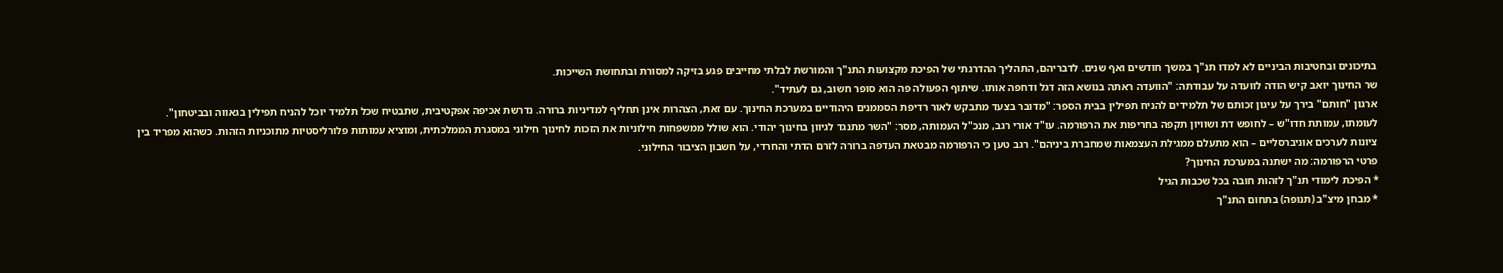בתיכונים ובחטיבות הביניים לא למדו תנ"ך במשך חודשים ואף שנים. לדבריהם, התהליך ההדרגתי של הפיכת מקצועות התנ"ך והמורשת לבלתי מחייבים פגע בזיקה למסורת ובתחושת השייכות.
שר החינוך יואב קיש הודה לוועדה על עבודתה: "הוועדה ראתה בנושא הזה דגל ודחפה אותו. שיתוף הפעולה פה הוא סופר חשוב, גם לעתיד".
ארגון "חותם" בירך על עיגון זכותם של תלמידים להניח תפילין בבית הספר: "מדובר בצעד מתבקש לאור רדיפת הסממנים היהודיים במערכת החינוך. עם זאת, הצהרות אינן תחליף למדיניות ברורה. נדרשת אכיפה אפקטיבית, שתבטיח שכל תלמיד יוכל להניח תפילין בגאווה ובביטחון".
לעומתו, עמותת חדו"ש – לחופש דת ושוויון תקפה בחריפות את הרפורמה. עו"ד אורי רגב, מנכ"ל העמותה, מסר: "השר מתנגד לגיוון בחינוך יהודי. הוא שולל ממשפחות חילוניות את הזכות לחינוך חילוני במסגרת הממלכתית, ומוציא עמותות פלורליסטיות מתוכניות הזהות. כשהוא מפריד בין ציונות לערכים אוניברסליים – הוא מתעלם ממגילת העצמאות שמחברת ביניהם". רגב טען כי הרפורמה מבטאת העדפה ברורה לזרם הדתי והחרדי, על חשבון הציבור החילוני.
פרטי הרפורמה: מה ישתנה במערכת החינוך?
* הפיכת לימודי תנ"ך לזהות חובה בכל שכבות הגיל
* מבחן מיצ"ב (תנופה) בתחום התנ"ך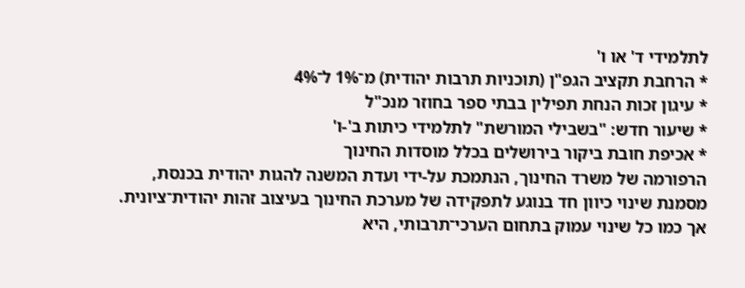לתלמידי ד' או ו'
* הרחבת תקציב הגפ"ן (תוכניות תרבות יהודית) מ־1% ל־4%
* עיגון זכות הנחת תפילין בבתי ספר בחוזר מנכ"ל
* שיעור חדש: "בשבילי המורשת" לתלמידי כיתות ב'-ו'
* אכיפת חובת ביקור בירושלים בכלל מוסדות החינוך
הרפורמה של משרד החינוך, הנתמכת על-ידי ועדת המשנה להגות יהודית בכנסת, מסמנת שינוי כיוון חד בנוגע לתפקידה של מערכת החינוך בעיצוב זהות יהודית־ציונית. אך כמו כל שינוי עמוק בתחום הערכי־תרבותי, היא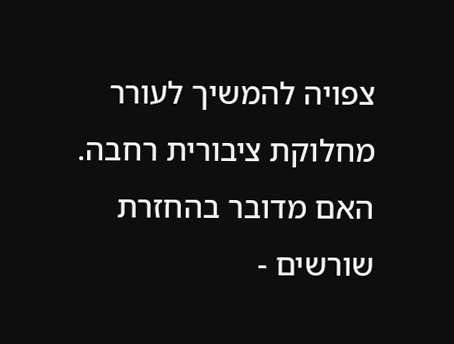צפויה להמשיך לעורר מחלוקת ציבורית רחבה. האם מדובר בהחזרת שורשים -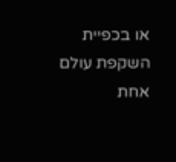או בכפיית השקפת עולם אחת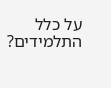על כלל התלמידים?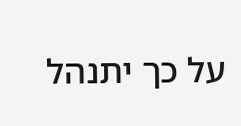על כך יתנהל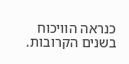כנראה הוויכוח בשנים הקרובות.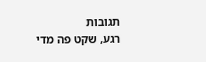תגובות
רגע, שקט פה מדי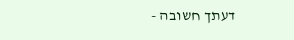דעתך חשובה -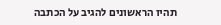תהיו הראשונים להגיב על הכתבה